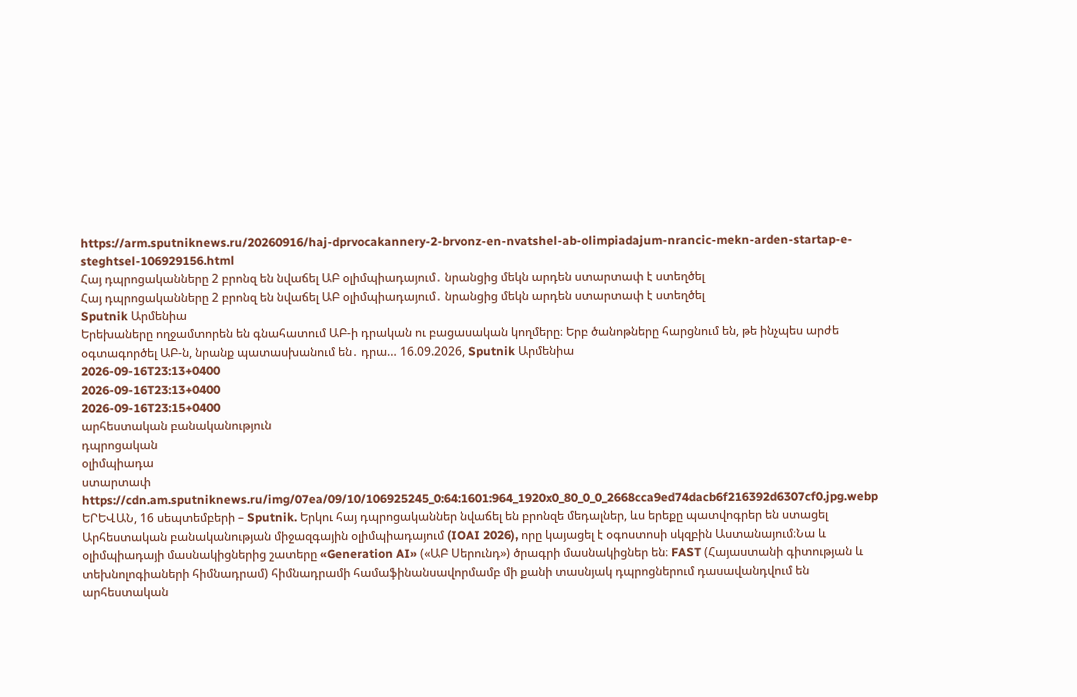https://arm.sputniknews.ru/20260916/haj-dprvocakannery-2-brvonz-en-nvatshel-ab-olimpiadajum-nrancic-mekn-arden-startap-e-steghtsel-106929156.html
Հայ դպրոցականները 2 բրոնզ են նվաճել ԱԲ օլիմպիադայում․ նրանցից մեկն արդեն ստարտափ է ստեղծել
Հայ դպրոցականները 2 բրոնզ են նվաճել ԱԲ օլիմպիադայում․ նրանցից մեկն արդեն ստարտափ է ստեղծել
Sputnik Արմենիա
Երեխաները ողջամտորեն են գնահատում ԱԲ-ի դրական ու բացասական կողմերը։ Երբ ծանոթները հարցնում են, թե ինչպես արժե օգտագործել ԱԲ-ն, նրանք պատասխանում են․ դրա… 16.09.2026, Sputnik Արմենիա
2026-09-16T23:13+0400
2026-09-16T23:13+0400
2026-09-16T23:15+0400
արհեստական բանականություն
դպրոցական
օլիմպիադա
ստարտափ
https://cdn.am.sputniknews.ru/img/07ea/09/10/106925245_0:64:1601:964_1920x0_80_0_0_2668cca9ed74dacb6f216392d6307cf0.jpg.webp
ԵՐԵՎԱՆ, 16 սեպտեմբերի – Sputnik. Երկու հայ դպրոցականներ նվաճել են բրոնզե մեդալներ, ևս երեքը պատվոգրեր են ստացել Արհեստական բանականության միջազգային օլիմպիադայում (IOAI 2026), որը կայացել է օգոստոսի սկզբին Աստանայում։Նա և օլիմպիադայի մասնակիցներից շատերը «Generation AI» («ԱԲ Սերունդ») ծրագրի մասնակիցներ են։ FAST (Հայաստանի գիտության և տեխնոլոգիաների հիմնադրամ) հիմնադրամի համաֆինանսավորմամբ մի քանի տասնյակ դպրոցներում դասավանդվում են արհեստական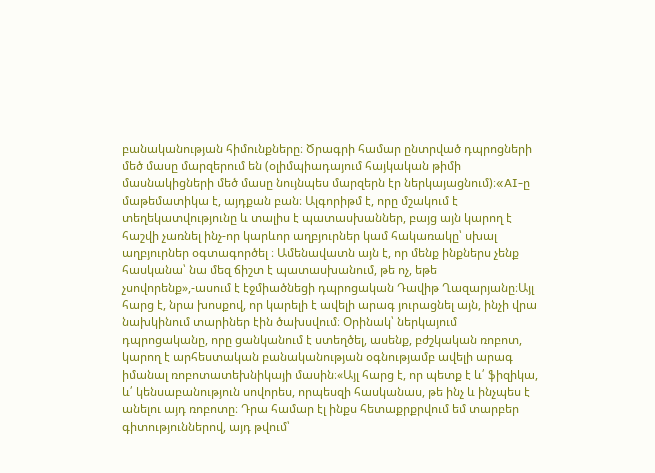բանականության հիմունքները։ Ծրագրի համար ընտրված դպրոցների մեծ մասը մարզերում են (օլիմպիադայում հայկական թիմի մասնակիցների մեծ մասը նույնպես մարզերն էր ներկայացնում)։«AI-ը մաթեմատիկա է, այդքան բան։ Ալգորիթմ է, որը մշակում է տեղեկատվությունը և տալիս է պատասխաններ, բայց այն կարող է հաշվի չառնել ինչ-որ կարևոր աղբյուրներ կամ հակառակը՝ սխալ աղբյուրներ օգտագործել ։ Ամենավատն այն է, որ մենք ինքներս չենք հասկանա՝ նա մեզ ճիշտ է պատասխանում, թե ոչ, եթե չսովորենք»,-ասում է էջմիածնեցի դպրոցական Դավիթ Ղազարյանը։Այլ հարց է, նրա խոսքով, որ կարելի է ավելի արագ յուրացնել այն, ինչի վրա նախկինում տարիներ էին ծախսվում։ Օրինակ՝ ներկայում դպրոցականը, որը ցանկանում է ստեղծել, ասենք, բժշկական ռոբոտ, կարող է արհեստական բանականության օգնությամբ ավելի արագ իմանալ ռոբոտատեխնիկայի մասին։«Այլ հարց է, որ պետք է և՛ ֆիզիկա, և՛ կենսաբանություն սովորես, որպեսզի հասկանաս, թե ինչ և ինչպես է անելու այդ ռոբոտը։ Դրա համար էլ ինքս հետաքրքրվում եմ տարբեր գիտություններով, այդ թվում՝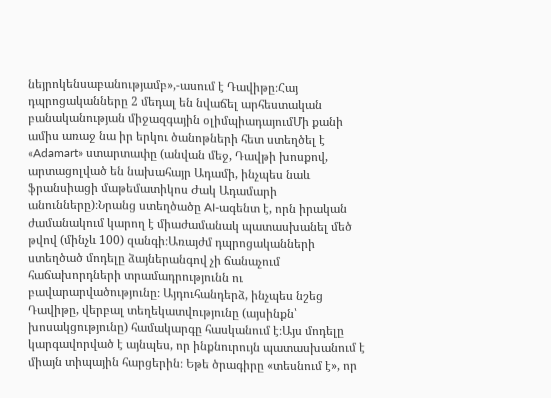նեյրոկենսաբանությամբ»,-ասում է Դավիթը։Հայ դպրոցականները 2 մեդալ են նվաճել արհեստական բանականության միջազգային օլիմպիադայումՄի քանի ամիս առաջ նա իր երկու ծանոթների հետ ստեղծել է «Adamart» ստարտափը (անվան մեջ, Դավթի խոսքով, արտացոլված են նախահայր Ադամի, ինչպես նաև ֆրանսիացի մաթեմատիկոս Ժակ Ադամարի անունները)։Նրանց ստեղծածը AI-ագենտ է, որն իրական ժամանակում կարող է միաժամանակ պատասխանել մեծ թվով (մինչև 100) զանգի։Առայժմ դպրոցականների ստեղծած մոդելը ձայներանգով չի ճանաչում հաճախորդների տրամադրությունն ու բավարարվածությունը։ Այդուհանդերձ, ինչպես նշեց Դավիթը, վերբալ տեղեկատվությունը (այսինքն՝ խոսակցությունը) համակարգը հասկանում է։Այս մոդելը կարգավորված է այնպես, որ ինքնուրույն պատասխանում է միայն տիպային հարցերին։ Եթե ծրագիրը «տեսնում է», որ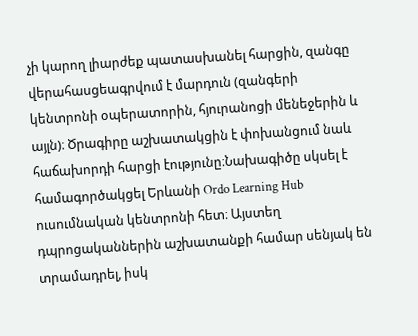չի կարող լիարժեք պատասխանել հարցին, զանգը վերահասցեագրվում է մարդուն (զանգերի կենտրոնի օպերատորին, հյուրանոցի մենեջերին և այլն)։ Ծրագիրը աշխատակցին է փոխանցում նաև հաճախորդի հարցի էությունը։Նախագիծը սկսել է համագործակցել Երևանի Ordo Learning Hub ուսումնական կենտրոնի հետ։ Այստեղ դպրոցականներին աշխատանքի համար սենյակ են տրամադրել, իսկ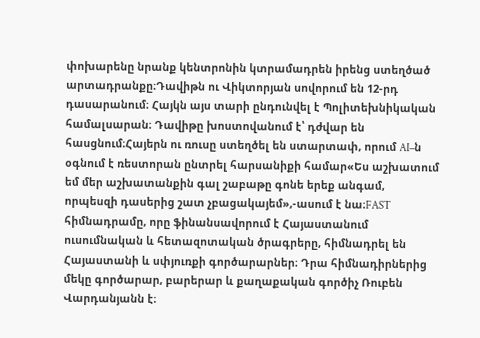փոխարենը նրանք կենտրոնին կտրամադրեն իրենց ստեղծած արտադրանքը։Դավիթն ու Վիկտորյան սովորում են 12-րդ դասարանում։ Հայկն այս տարի ընդունվել է Պոլիտեխնիկական համալսարան։ Դավիթը խոստովանում է՝ դժվար են հասցնում։Հայերն ու ռուսը ստեղծել են ստարտափ, որում AI–ն օգնում է ռեստորան ընտրել հարսանիքի համար«Ես աշխատում եմ մեր աշխատանքին գալ շաբաթը գոնե երեք անգամ, որպեսզի դասերից շատ չբացակայեմ»,-ասում է նա։FAST հիմնադրամը, որը ֆինանսավորում է Հայաստանում ուսումնական և հետազոտական ծրագրերը, հիմնադրել են Հայաստանի և սփյուռքի գործարարներ։ Դրա հիմնադիրներից մեկը գործարար, բարերար և քաղաքական գործիչ Ռուբեն Վարդանյանն է։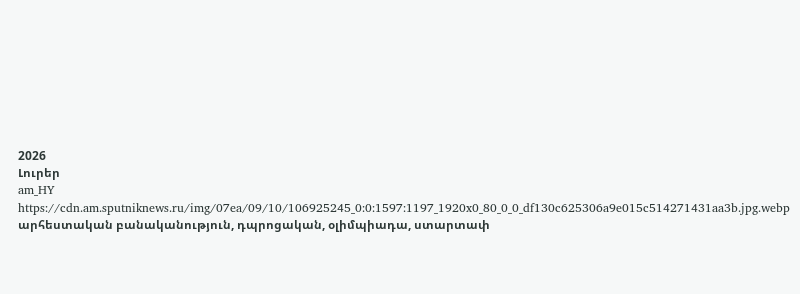2026
Լուրեր
am_HY
https://cdn.am.sputniknews.ru/img/07ea/09/10/106925245_0:0:1597:1197_1920x0_80_0_0_df130c625306a9e015c514271431aa3b.jpg.webp
արհեստական բանականություն, դպրոցական, օլիմպիադա, ստարտափ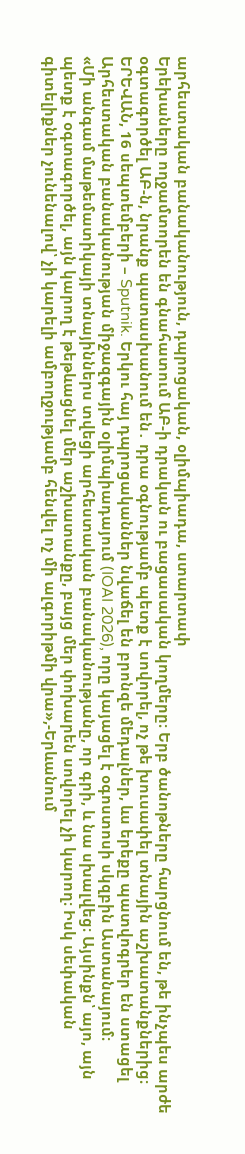արհեստական բանականություն, դպրոցական, օլիմպիադա, ստարտափ
Երեխաները ողջամտորեն են գնահատում ԱԲ-ի դրական ու բացասական կողմերը։ Երբ ծանոթները հարցնում են, թե ինչպես արժե օգտագործել ԱԲ-ն, նրանք պատասխանում են․ դրա օգնությամբ պետք է սովորել, ոչ թե խուսափել տնային աշխատանքներից։
ԵՐԵՎԱՆ, 16 սեպտեմբերի – Sputnik. Երկու հայ դպրոցականներ նվաճել են բրոնզե մեդալներ, ևս երեքը պատվոգրեր են ստացել Արհեստական բանականության միջազգային օլիմպիադայում (IOAI 2026), որը կայացել է օգոստոսի սկզբին Աստանայում։
«Մի անգամ մաթեմատիկայի տնայիններս տվեցի արհեստական բանականությանը, որ գրի, և նա սխալվեց։ Այսինքն՝ այո, այն պետք է օգտագործել, այն կարող է թեթևացնել մեր աշխատանքը, բայց մեր փոխարեն սովորել չի կարող։ Իսկ սեփական գիտելիքներ չունենալով՝ չի կարելի ամբողջությամբ հենվել ոչ մի ալգորիթմի վրա»,-Երևանում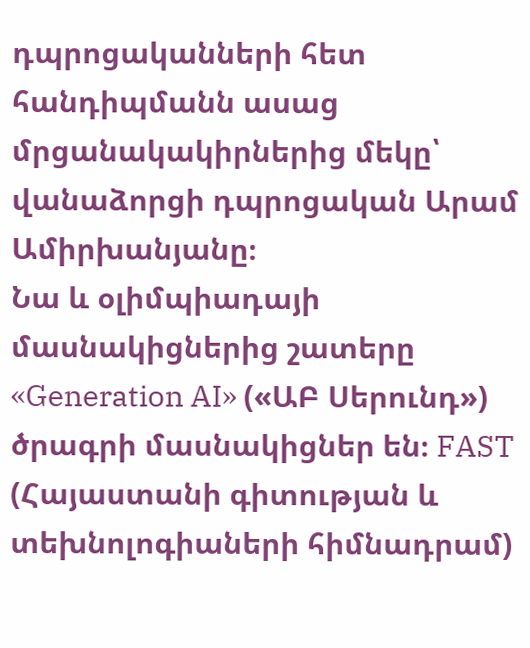դպրոցականների հետ հանդիպմանն ասաց մրցանակակիրներից մեկը՝ վանաձորցի դպրոցական Արամ Ամիրխանյանը։
Նա և օլիմպիադայի մասնակիցներից շատերը «Generation AI» («ԱԲ Սերունդ») ծրագրի մասնակիցներ են։ FAST (Հայաստանի գիտության և տեխնոլոգիաների հիմնադրամ)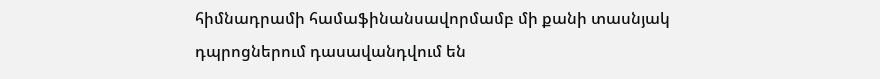հիմնադրամի համաֆինանսավորմամբ մի քանի տասնյակ դպրոցներում դասավանդվում են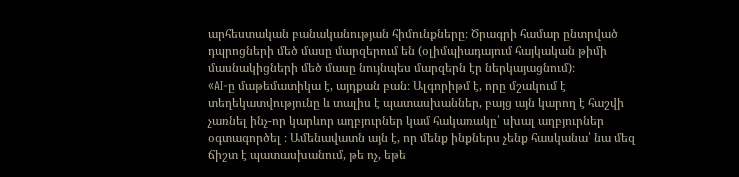արհեստական բանականության հիմունքները։ Ծրագրի համար ընտրված դպրոցների մեծ մասը մարզերում են (օլիմպիադայում հայկական թիմի մասնակիցների մեծ մասը նույնպես մարզերն էր ներկայացնում)։
«AI-ը մաթեմատիկա է, այդքան բան։ Ալգորիթմ է, որը մշակում է տեղեկատվությունը և տալիս է պատասխաններ, բայց այն կարող է հաշվի չառնել ինչ-որ կարևոր աղբյուրներ կամ հակառակը՝ սխալ աղբյուրներ օգտագործել ։ Ամենավատն այն է, որ մենք ինքներս չենք հասկանա՝ նա մեզ ճիշտ է պատասխանում, թե ոչ, եթե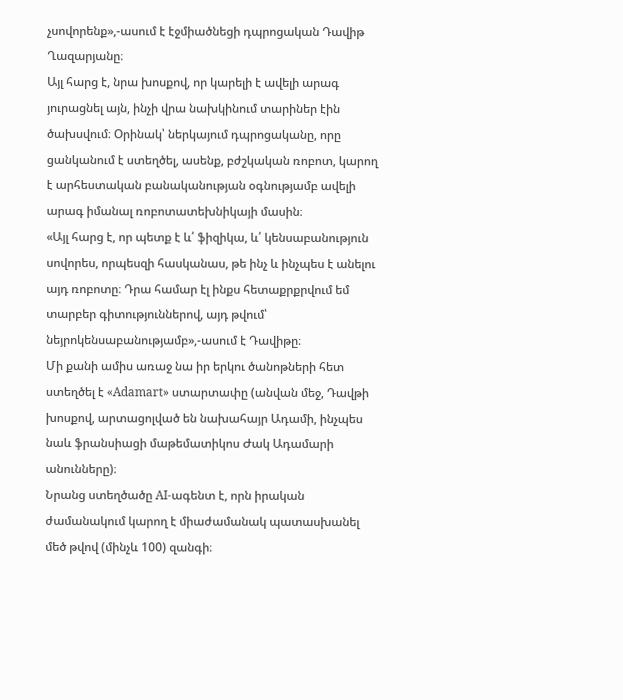չսովորենք»,-ասում է էջմիածնեցի դպրոցական Դավիթ Ղազարյանը։
Այլ հարց է, նրա խոսքով, որ կարելի է ավելի արագ յուրացնել այն, ինչի վրա նախկինում տարիներ էին ծախսվում։ Օրինակ՝ ներկայում դպրոցականը, որը ցանկանում է ստեղծել, ասենք, բժշկական ռոբոտ, կարող է արհեստական բանականության օգնությամբ ավելի արագ իմանալ ռոբոտատեխնիկայի մասին։
«Այլ հարց է, որ պետք է և՛ ֆիզիկա, և՛ կենսաբանություն սովորես, որպեսզի հասկանաս, թե ինչ և ինչպես է անելու այդ ռոբոտը։ Դրա համար էլ ինքս հետաքրքրվում եմ տարբեր գիտություններով, այդ թվում՝ նեյրոկենսաբանությամբ»,-ասում է Դավիթը։
Մի քանի ամիս առաջ նա իր երկու ծանոթների հետ ստեղծել է «Adamart» ստարտափը (անվան մեջ, Դավթի խոսքով, արտացոլված են նախահայր Ադամի, ինչպես նաև ֆրանսիացի մաթեմատիկոս Ժակ Ադամարի անունները)։
Նրանց ստեղծածը AI-ագենտ է, որն իրական ժամանակում կարող է միաժամանակ պատասխանել մեծ թվով (մինչև 100) զանգի։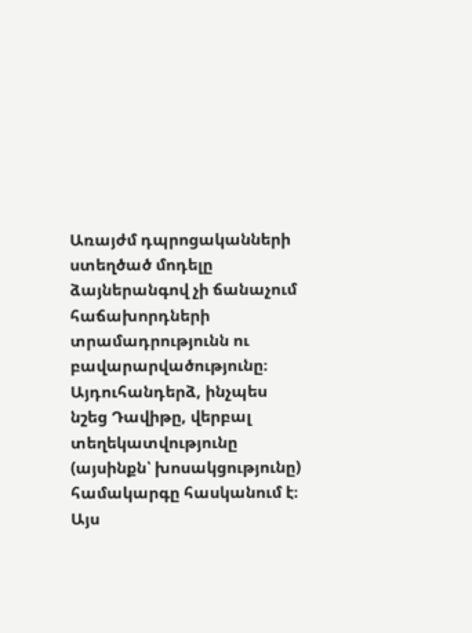Առայժմ դպրոցականների ստեղծած մոդելը ձայներանգով չի ճանաչում հաճախորդների տրամադրությունն ու բավարարվածությունը։ Այդուհանդերձ, ինչպես նշեց Դավիթը, վերբալ տեղեկատվությունը (այսինքն՝ խոսակցությունը) համակարգը հասկանում է։
Այս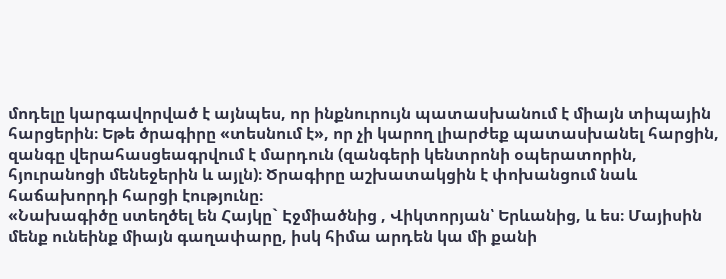մոդելը կարգավորված է այնպես, որ ինքնուրույն պատասխանում է միայն տիպային հարցերին։ Եթե ծրագիրը «տեսնում է», որ չի կարող լիարժեք պատասխանել հարցին, զանգը վերահասցեագրվում է մարդուն (զանգերի կենտրոնի օպերատորին, հյուրանոցի մենեջերին և այլն)։ Ծրագիրը աշխատակցին է փոխանցում նաև հաճախորդի հարցի էությունը։
«Նախագիծը ստեղծել են Հայկը` Էջմիածնից , Վիկտորյան՝ Երևանից, և ես։ Մայիսին մենք ունեինք միայն գաղափարը, իսկ հիմա արդեն կա մի քանի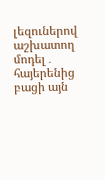լեզուներով աշխատող մոդել․ հայերենից բացի այն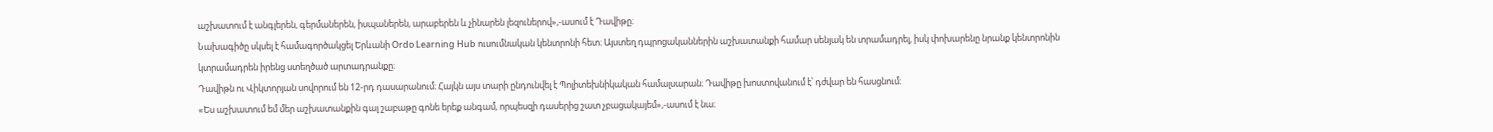աշխատում է անգլերեն, գերմաներեն, իսպաներեն, արաբերեն և չինարեն լեզուներով»,-ասում է Դավիթը։
Նախագիծը սկսել է համագործակցել Երևանի Ordo Learning Hub ուսումնական կենտրոնի հետ։ Այստեղ դպրոցականներին աշխատանքի համար սենյակ են տրամադրել, իսկ փոխարենը նրանք կենտրոնին կտրամադրեն իրենց ստեղծած արտադրանքը։
Դավիթն ու Վիկտորյան սովորում են 12-րդ դասարանում։ Հայկն այս տարի ընդունվել է Պոլիտեխնիկական համալսարան։ Դավիթը խոստովանում է՝ դժվար են հասցնում։
«Ես աշխատում եմ մեր աշխատանքին գալ շաբաթը գոնե երեք անգամ, որպեսզի դասերից շատ չբացակայեմ»,-ասում է նա։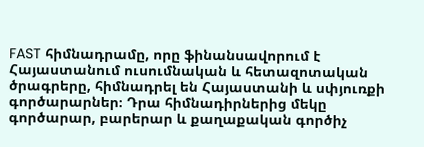FAST հիմնադրամը, որը ֆինանսավորում է Հայաստանում ուսումնական և հետազոտական ծրագրերը, հիմնադրել են Հայաստանի և սփյուռքի գործարարներ։ Դրա հիմնադիրներից մեկը գործարար, բարերար և քաղաքական գործիչ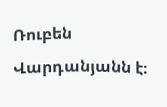Ռուբեն Վարդանյանն է։